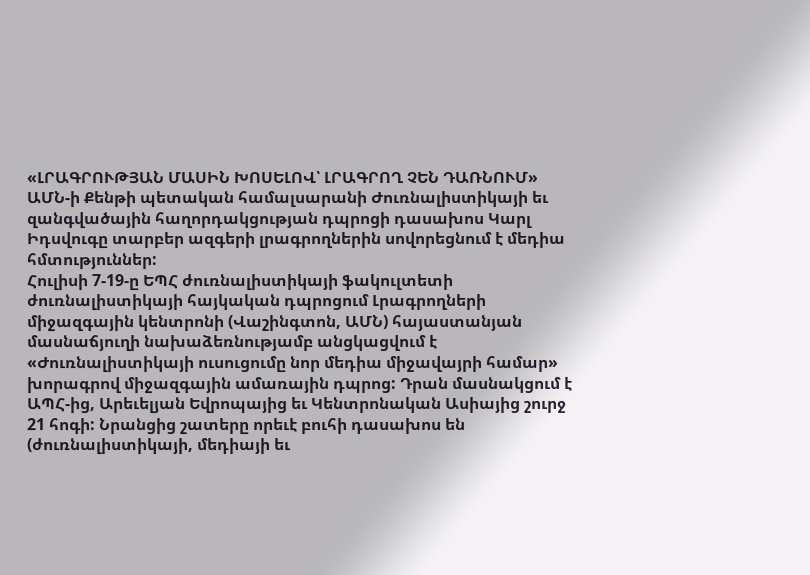«ԼՐԱԳՐՈՒԹՅԱՆ ՄԱՍԻՆ ԽՈՍԵԼՈՎ՝ ԼՐԱԳՐՈՂ ՉԵՆ ԴԱՌՆՈՒՄ»
ԱՄՆ-ի Քենթի պետական համալսարանի Ժուռնալիստիկայի եւ զանգվածային հաղորդակցության դպրոցի դասախոս Կարլ Իդսվուգը տարբեր ազգերի լրագրողներին սովորեցնում է մեդիա հմտություններ:
Հուլիսի 7-19-ը ԵՊՀ ժուռնալիստիկայի ֆակուլտետի ժուռնալիստիկայի հայկական դպրոցում Լրագրողների միջազգային կենտրոնի (Վաշինգտոն, ԱՄՆ) հայաստանյան մասնաճյուղի նախաձեռնությամբ անցկացվում է «Ժուռնալիստիկայի ուսուցումը նոր մեդիա միջավայրի համար» խորագրով միջազգային ամառային դպրոց: Դրան մասնակցում է ԱՊՀ-ից, Արեւելյան Եվրոպայից եւ Կենտրոնական Ասիայից շուրջ 21 հոգի: Նրանցից շատերը որեւէ բուհի դասախոս են (ժուռնալիստիկայի, մեդիայի եւ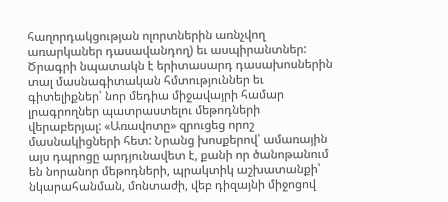հաղորդակցության ոլորտներին առնչվող առարկաներ դասավանդող) եւ ասպիրանտներ: Ծրագրի նպատակն է երիտասարդ դասախոսներին տալ մասնագիտական հմտություններ եւ գիտելիքներ՝ նոր մեդիա միջավայրի համար լրագրողներ պատրաստելու մեթոդների վերաբերյալ: «Առավոտը» զրուցեց որոշ մասնակիցների հետ: Նրանց խոսքերով՝ ամառային այս դպրոցը արդյունավետ է, քանի որ ծանոթանում են նորանոր մեթոդների, պրակտիկ աշխատանքի՝ նկարահանման, մոնտաժի, վեբ դիզայնի միջոցով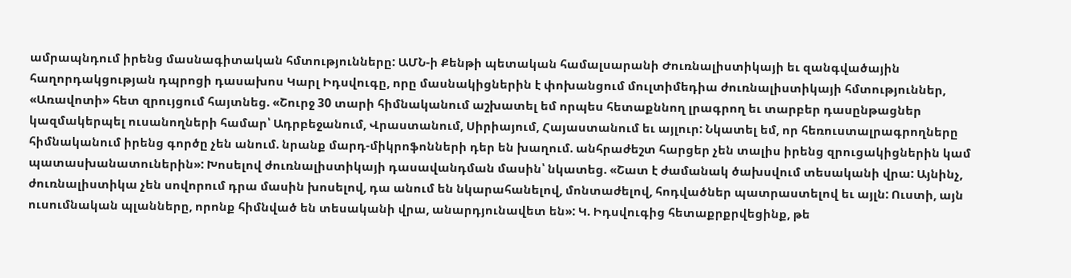ամրապնդում իրենց մասնագիտական հմտությունները: ԱՄՆ-ի Քենթի պետական համալսարանի Ժուռնալիստիկայի եւ զանգվածային հաղորդակցության դպրոցի դասախոս Կարլ Իդսվուգը, որը մասնակիցներին է փոխանցում մուլտիմեդիա ժուռնալիստիկայի հմտություններ, «Առավոտի» հետ զրույցում հայտնեց. «Շուրջ 30 տարի հիմնականում աշխատել եմ որպես հետաքննող լրագրող եւ տարբեր դասընթացներ կազմակերպել ուսանողների համար՝ Ադրբեջանում, Վրաստանում, Սիրիայում, Հայաստանում եւ այլուր: Նկատել եմ, որ հեռուստալրագրողները հիմնականում իրենց գործը չեն անում. նրանք մարդ-միկրոֆոնների դեր են խաղում. անհրաժեշտ հարցեր չեն տալիս իրենց զրուցակիցներին կամ պատասխանատուներին»: Խոսելով ժուռնալիստիկայի դասավանդման մասին՝ նկատեց. «Շատ է ժամանակ ծախսվում տեսականի վրա: Այնինչ, ժուռնալիստիկա չեն սովորում դրա մասին խոսելով, դա անում են նկարահանելով, մոնտաժելով, հոդվածներ պատրաստելով եւ այլն: Ուստի, այն ուսումնական պլանները, որոնք հիմնված են տեսականի վրա, անարդյունավետ են»: Կ. Իդսվուգից հետաքրքրվեցինք, թե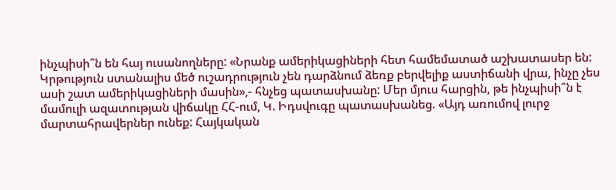ինչպիսի՞ն են հայ ուսանողները: «Նրանք ամերիկացիների հետ համեմատած աշխատասեր են: Կրթություն ստանալիս մեծ ուշադրություն չեն դարձնում ձեռք բերվելիք աստիճանի վրա, ինչը չես ասի շատ ամերիկացիների մասին»,- հնչեց պատասխանը: Մեր մյուս հարցին, թե ինչպիսի՞ն է մամուլի ազատության վիճակը ՀՀ-ում, Կ. Իդսվուգը պատասխանեց. «Այդ առումով լուրջ մարտահրավերներ ունեք: Հայկական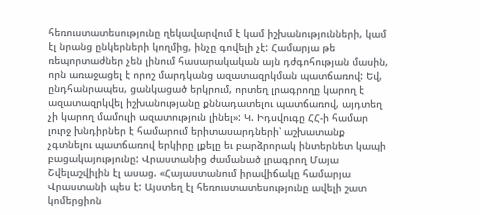հեռուստատեսությունը ղեկավարվում է կամ իշխանությունների, կամ էլ նրանց ընկերների կողմից, ինչը գովելի չէ: Համարյա թե ռեպորտաժներ չեն լինում հասարակական այն դժգոհության մասին, որն առաջացել է որոշ մարդկանց ազատազրկման պատճառով: Եվ, ընդհանրապես, ցանկացած երկրում, որտեղ լրագրողը կարող է ազատազրկվել իշխանությանը քննադատելու պատճառով, այդտեղ չի կարող մամուլի ազատություն լինել»: Կ. Իդսվուգը ՀՀ-ի համար լուրջ խնդիրներ է համարում երիտասարդների՝ աշխատանք չգտնելու պատճառով երկիրը լքելը եւ բարձրորակ ինտերնետ կապի բացակայությունը: Վրաստանից ժամանած լրագրող Մայա Շվելաշվիլին էլ ասաց. «Հայաստանում իրավիճակը համարյա Վրաստանի պես է: Այստեղ էլ հեռուստատեսությունը ավելի շատ կոմերցիոն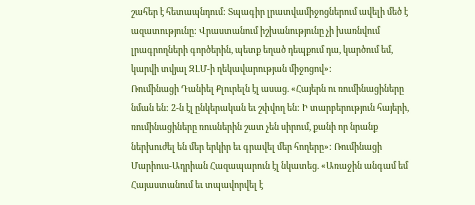շահեր է հետապնդում: Տպագիր լրատվամիջոցներում ավելի մեծ է ազատությունը: Վրաստանում իշխանությունը չի խառնվում լրագրողների գործերին, պետք եղած դեպքում դա, կարծում եմ, կարվի տվյալ ԶԼՄ-ի ղեկավարության միջոցով»:
Ռումինացի Դանիել Քլուրելն էլ ասաց. «Հայերն ու ռումինացիները նման են: 2-ն էլ ընկերական եւ շփվող են: Ի տարբերություն հայերի, ռումինացիները ռուսներին շատ չեն սիրում, քանի որ նրանք ներխուժել են մեր երկիր եւ գրավել մեր հողերը»: Ռումինացի Մարիուս-Ադրիան Հազապարուն էլ նկատեց. «Առաջին անգամ եմ Հայաստանում եւ տպավորվել է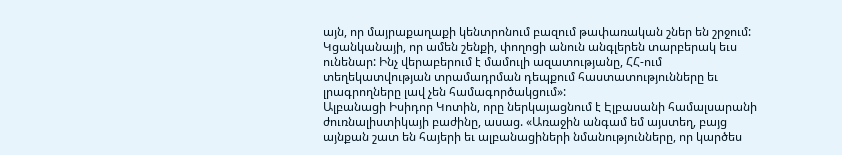այն, որ մայրաքաղաքի կենտրոնում բազում թափառական շներ են շրջում: Կցանկանայի, որ ամեն շենքի, փողոցի անուն անգլերեն տարբերակ եւս ունենար: Ինչ վերաբերում է մամուլի ազատությանը, ՀՀ-ում տեղեկատվության տրամադրման դեպքում հաստատությունները եւ լրագրողները լավ չեն համագործակցում»:
Ալբանացի Իսիդոր Կոտին, որը ներկայացնում է Էլբասանի համալսարանի ժուռնալիստիկայի բաժինը, ասաց. «Առաջին անգամ եմ այստեղ, բայց այնքան շատ են հայերի եւ ալբանացիների նմանությունները, որ կարծես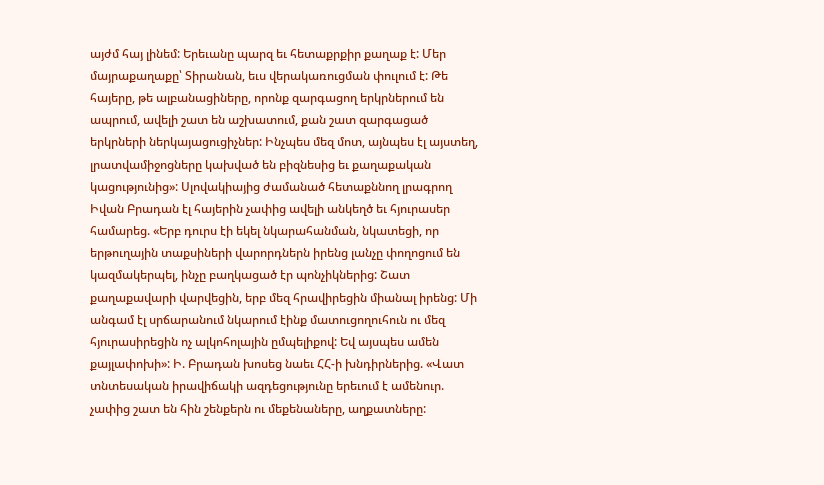այժմ հայ լինեմ: Երեւանը պարզ եւ հետաքրքիր քաղաք է: Մեր մայրաքաղաքը՝ Տիրանան, եւս վերակառուցման փուլում է: Թե հայերը, թե ալբանացիները, որոնք զարգացող երկրներում են ապրում, ավելի շատ են աշխատում, քան շատ զարգացած երկրների ներկայացուցիչներ: Ինչպես մեզ մոտ, այնպես էլ այստեղ, լրատվամիջոցները կախված են բիզնեսից եւ քաղաքական կացությունից»: Սլովակիայից ժամանած հետաքննող լրագրող Իվան Բրադան էլ հայերին չափից ավելի անկեղծ եւ հյուրասեր համարեց. «Երբ դուրս էի եկել նկարահանման, նկատեցի, որ երթուղային տաքսիների վարորդներն իրենց լանչը փողոցում են կազմակերպել, ինչը բաղկացած էր պոնչիկներից: Շատ քաղաքավարի վարվեցին, երբ մեզ հրավիրեցին միանալ իրենց: Մի անգամ էլ սրճարանում նկարում էինք մատուցողուհուն ու մեզ հյուրասիրեցին ոչ ալկոհոլային ըմպելիքով: Եվ այսպես ամեն քայլափոխի»: Ի. Բրադան խոսեց նաեւ ՀՀ-ի խնդիրներից. «Վատ տնտեսական իրավիճակի ազդեցությունը երեւում է ամենուր. չափից շատ են հին շենքերն ու մեքենաները, աղքատները: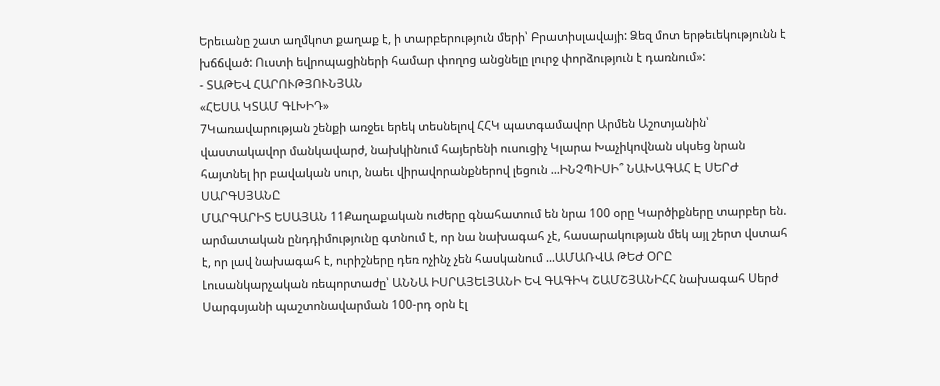Երեւանը շատ աղմկոտ քաղաք է, ի տարբերություն մերի՝ Բրատիսլավայի: Ձեզ մոտ երթեւեկությունն է խճճված: Ուստի եվրոպացիների համար փողոց անցնելը լուրջ փորձություն է դառնում»:
- ՏԱԹԵՎ ՀԱՐՈՒԹՅՈՒՆՅԱՆ
«ՀԵՍԱ ԿՏԱՄ ԳԼԽԻԴ»
7Կառավարության շենքի առջեւ երեկ տեսնելով ՀՀԿ պատգամավոր Արմեն Աշոտյանին՝ վաստակավոր մանկավարժ, նախկինում հայերենի ուսուցիչ Կլարա Խաչիկովնան սկսեց նրան հայտնել իր բավական սուր, նաեւ վիրավորանքներով լեցուն ...ԻՆՉՊԻՍԻ՞ ՆԱԽԱԳԱՀ Է ՍԵՐԺ ՍԱՐԳՍՅԱՆԸ
ՄԱՐԳԱՐԻՏ ԵՍԱՅԱՆ 11Քաղաքական ուժերը գնահատում են նրա 100 օրը Կարծիքները տարբեր են. արմատական ընդդիմությունը գտնում է, որ նա նախագահ չէ, հասարակության մեկ այլ շերտ վստահ է, որ լավ նախագահ է, ուրիշները դեռ ոչինչ չեն հասկանում ...ԱՄԱՌՎԱ ԹԵԺ ՕՐԸ
Լուսանկարչական ռեպորտաժը՝ ԱՆՆԱ ԻՍՐԱՅԵԼՅԱՆԻ ԵՎ ԳԱԳԻԿ ՇԱՄՇՅԱՆԻՀՀ նախագահ Սերժ Սարգսյանի պաշտոնավարման 100-րդ օրն էլ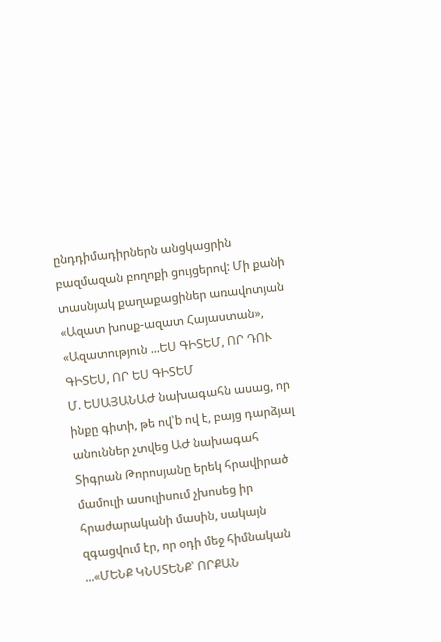ընդդիմադիրներն անցկացրին բազմազան բողոքի ցույցերով: Մի քանի տասնյակ քաղաքացիներ առավոտյան «Ազատ խոսք-ազատ Հայաստան», «Ազատություն ...ԵՍ ԳԻՏԵՄ, ՈՐ ԴՈՒ ԳԻՏԵՍ, ՈՐ ԵՍ ԳԻՏԵՄ
Մ. ԵՍԱՅԱՆԱԺ նախագահն ասաց, որ ինքը գիտի, թե ով՝b ով է, բայց դարձյալ անուններ չտվեց ԱԺ նախագահ Տիգրան Թորոսյանը երեկ հրավիրած մամուլի ասուլիսում չխոսեց իր հրաժարականի մասին, սակայն զգացվում էր, որ օդի մեջ հիմնական ...«ՄԵՆՔ ԿՆՍՏԵՆՔ՝ ՈՐՔԱՆ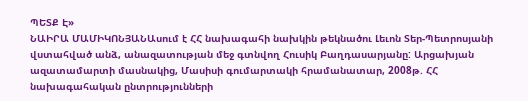ՊԵՏՔ Է»
ՆԱԻՐԱ ՄԱՄԻԿՈՆՅԱՆԱսում է ՀՀ նախագահի նախկին թեկնածու Լեւոն Տեր-Պետրոսյանի վստահված անձ, անազատության մեջ գտնվող Հուսիկ Բաղդասարյանը: Արցախյան ազատամարտի մասնակից, Մասիսի գումարտակի հրամանատար, 2008թ. ՀՀ նախագահական ընտրությունների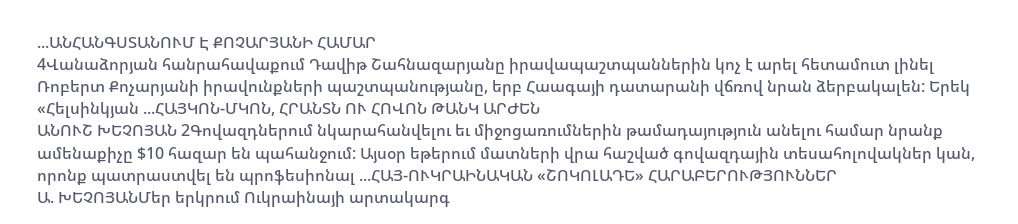...ԱՆՀԱՆԳՍՏԱՆՈՒՄ Է ՔՈՉԱՐՅԱՆԻ ՀԱՄԱՐ
4Վանաձորյան հանրահավաքում Դավիթ Շահնազարյանը իրավապաշտպաններին կոչ է արել հետամուտ լինել Ռոբերտ Քոչարյանի իրավունքների պաշտպանությանը, երբ Հաագայի դատարանի վճռով նրան ձերբակալեն: Երեկ «Հելսինկյան ...ՀԱՅԿՈՆ-ՄԿՈՆ, ՀՐԱՆՏՆ ՈՒ ՀՈՎՈՆ ԹԱՆԿ ԱՐԺԵՆ
ԱՆՈՒՇ ԽԵՉՈՅԱՆ 2Գովազդներում նկարահանվելու եւ միջոցառումներին թամադայություն անելու համար նրանք ամենաքիչը $10 հազար են պահանջում: Այսօր եթերում մատների վրա հաշված գովազդային տեսահոլովակներ կան, որոնք պատրաստվել են պրոֆեսիոնալ ...ՀԱՅ-ՈՒԿՐԱԻՆԱԿԱՆ «ՇՈԿՈԼԱԴԵ» ՀԱՐԱԲԵՐՈՒԹՅՈՒՆՆԵՐ
Ա. ԽԵՉՈՅԱՆՄեր երկրում Ուկրաինայի արտակարգ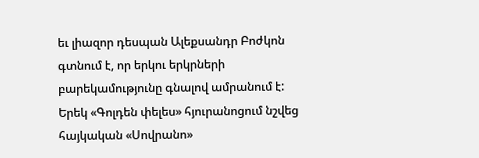եւ լիազոր դեսպան Ալեքսանդր Բոժկոն գտնում է, որ երկու երկրների բարեկամությունը գնալով ամրանում է: Երեկ «Գոլդեն փելես» հյուրանոցում նշվեց հայկական «Սովրանո»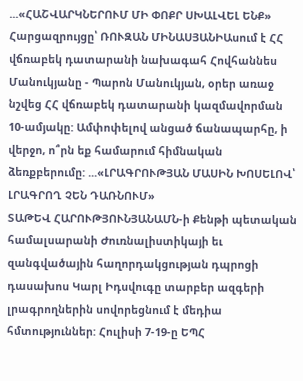...«ՀԱՇՎԱՐԿՆԵՐՈՒՄ ՄԻ ՓՈՔՐ ՍԽԱԼՎԵԼ ԵՆՔ»
Հարցազրույցը՝ ՌՈՒԶԱՆ ՄԻՆԱՍՅԱՆԻԱսում է ՀՀ վճռաբեկ դատարանի նախագահ Հովհաննես Մանուկյանը - Պարոն Մանուկյան, օրեր առաջ նշվեց ՀՀ վճռաբեկ դատարանի կազմավորման 10-ամյակը: Ամփոփելով անցած ճանապարհը, ի վերջո, ո՞րն եք համարում հիմնական ձեռքբերումը: ...«ԼՐԱԳՐՈՒԹՅԱՆ ՄԱՍԻՆ ԽՈՍԵԼՈՎ՝ ԼՐԱԳՐՈՂ ՉԵՆ ԴԱՌՆՈՒՄ»
ՏԱԹԵՎ ՀԱՐՈՒԹՅՈՒՆՅԱՆԱՄՆ-ի Քենթի պետական համալսարանի Ժուռնալիստիկայի եւ զանգվածային հաղորդակցության դպրոցի դասախոս Կարլ Իդսվուգը տարբեր ազգերի լրագրողներին սովորեցնում է մեդիա հմտություններ: Հուլիսի 7-19-ը ԵՊՀ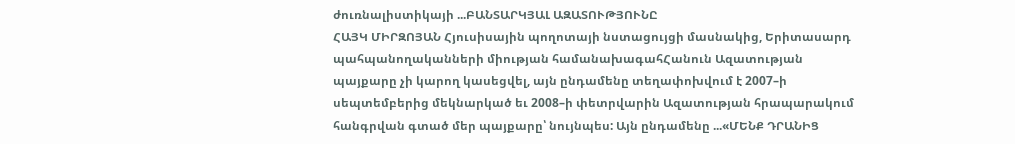ժուռնալիստիկայի ...ԲԱՆՏԱՐԿՅԱԼ ԱԶԱՏՈՒԹՅՈՒՆԸ
ՀԱՅԿ ՄԻՐԶՈՅԱՆ Հյուսիսային պողոտայի նստացույցի մասնակից, Երիտասարդ պահպանողականների միության համանախագահՀանուն Ազատության պայքարը չի կարող կասեցվել, այն ընդամենը տեղափոխվում է 2007–ի սեպտեմբերից մեկնարկած եւ 2008–ի փետրվարին Ազատության հրապարակում հանգրվան գտած մեր պայքարը՝ նույնպես: Այն ընդամենը ...«ՄԵՆՔ ԴՐԱՆԻՑ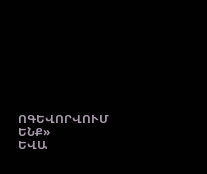ՈԳԵՎՈՐՎՈՒՄ ԵՆՔ»
ԵՎԱ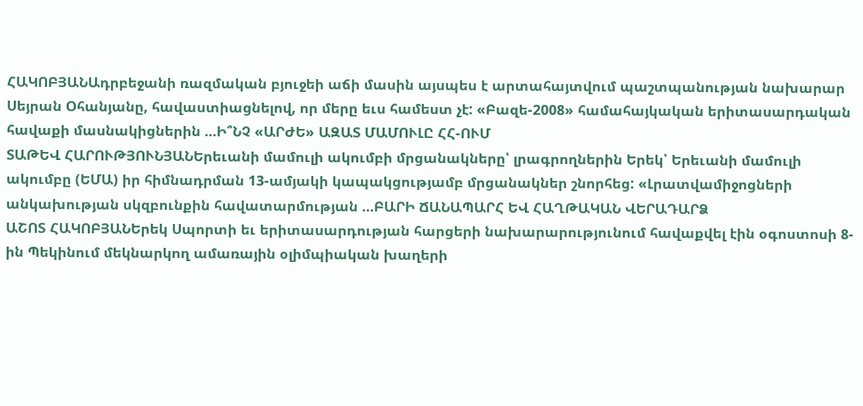ՀԱԿՈԲՅԱՆԱդրբեջանի ռազմական բյուջեի աճի մասին այսպես է արտահայտվում պաշտպանության նախարար Սեյրան Օհանյանը, հավաստիացնելով, որ մերը եւս համեստ չէ: «Բազե-2008» համահայկական երիտասարդական հավաքի մասնակիցներին ...Ի՞ՆՉ «ԱՐԺԵ» ԱԶԱՏ ՄԱՄՈՒԼԸ ՀՀ-ՈՒՄ
ՏԱԹԵՎ ՀԱՐՈՒԹՅՈՒՆՅԱՆԵրեւանի մամուլի ակումբի մրցանակները՝ լրագրողներին Երեկ՝ Երեւանի մամուլի ակումբը (ԵՄԱ) իր հիմնադրման 13-ամյակի կապակցությամբ մրցանակներ շնորհեց: «Լրատվամիջոցների անկախության սկզբունքին հավատարմության ...ԲԱՐԻ ՃԱՆԱՊԱՐՀ ԵՎ ՀԱՂԹԱԿԱՆ ՎԵՐԱԴԱՐՁ
ԱՇՈՏ ՀԱԿՈԲՅԱՆԵրեկ Սպորտի եւ երիտասարդության հարցերի նախարարությունում հավաքվել էին օգոստոսի 8-ին Պեկինում մեկնարկող ամառային օլիմպիական խաղերի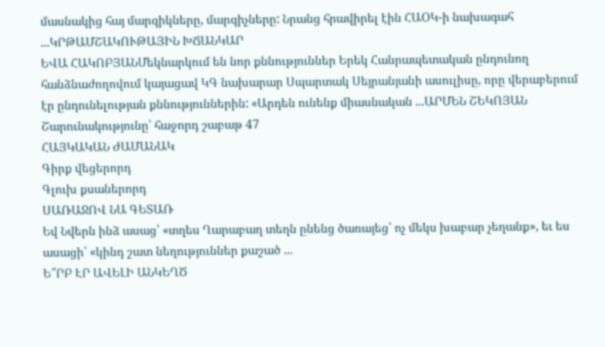մասնակից հայ մարզիկները, մարզիչները: Նրանց հրավիրել էին ՀԱՕԿ-ի նախագահ ...ԿՐԹԱՄՇԱԿՈՒԹԱՅԻՆ ԽՃԱՆԿԱՐ
ԵՎԱ ՀԱԿՈԲՅԱՆՄեկնարկում են նոր քննություններ Երեկ Հանրապետական ընդունող հանձնաժողովում կայացավ ԿԳ նախարար Սպարտակ Սեյրանյանի ասուլիսը, որը վերաբերում էր ընդունելության քննություններին: «Արդեն ունենք միասնական ...ԱՐՄԵՆ ՇԵԿՈՅԱՆ
Շարունակությունը՝ հաջորդ շաբաթ 47
ՀԱՅԿԱԿԱՆ ԺԱՄԱՆԱԿ
Գիրք վեցերորդ
Գլուխ քսաներորդ
ՍԱՌԱՋՈՎ ՆԱ ԳԵՏԱՌ
Եվ Նվերն ինձ ասաց՝ «տղես Ղարաբաղ տեղն ընենց ծառայեց՝ ոչ մեկս խաբար չեղանք», եւ ես ասացի՝ «կինդ շատ նեղություններ քաշած ...
Ե՞ՐԲ ԷՐ ԱՎԵԼԻ ԱՆԿԵՂԾ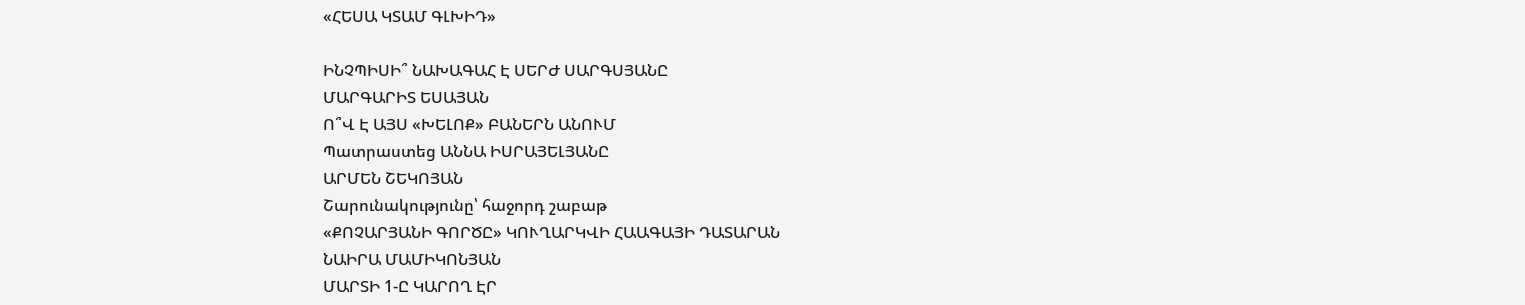«ՀԵՍԱ ԿՏԱՄ ԳԼԽԻԴ»

ԻՆՉՊԻՍԻ՞ ՆԱԽԱԳԱՀ Է ՍԵՐԺ ՍԱՐԳՍՅԱՆԸ
ՄԱՐԳԱՐԻՏ ԵՍԱՅԱՆ
Ո՞Վ Է ԱՅՍ «ԽԵԼՈՔ» ԲԱՆԵՐՆ ԱՆՈՒՄ
Պատրաստեց ԱՆՆԱ ԻՍՐԱՅԵԼՅԱՆԸ
ԱՐՄԵՆ ՇԵԿՈՅԱՆ
Շարունակությունը՝ հաջորդ շաբաթ
«ՔՈՉԱՐՅԱՆԻ ԳՈՐԾԸ» ԿՈՒՂԱՐԿՎԻ ՀԱԱԳԱՅԻ ԴԱՏԱՐԱՆ
ՆԱԻՐԱ ՄԱՄԻԿՈՆՅԱՆ
ՄԱՐՏԻ 1-Ը ԿԱՐՈՂ ԷՐ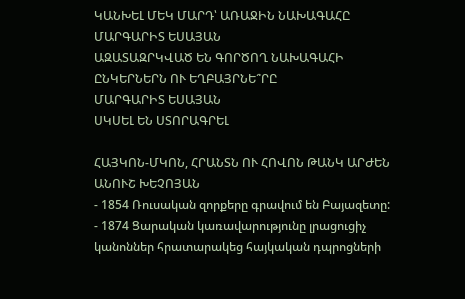ԿԱՆԽԵԼ ՄԵԿ ՄԱՐԴ՝ ԱՌԱՋԻՆ ՆԱԽԱԳԱՀԸ
ՄԱՐԳԱՐԻՏ ԵՍԱՅԱՆ
ԱԶԱՏԱԶՐԿՎԱԾ ԵՆ ԳՈՐԾՈՂ ՆԱԽԱԳԱՀԻ ԸՆԿԵՐՆԵՐՆ ՈՒ ԵՂԲԱՅՐՆԵ՞ՐԸ
ՄԱՐԳԱՐԻՏ ԵՍԱՅԱՆ
ՍԿՍԵԼ ԵՆ ՍՏՈՐԱԳՐԵԼ

ՀԱՅԿՈՆ-ՄԿՈՆ, ՀՐԱՆՏՆ ՈՒ ՀՈՎՈՆ ԹԱՆԿ ԱՐԺԵՆ
ԱՆՈՒՇ ԽԵՉՈՅԱՆ
- 1854 Ռուսական զորքերը գրավում են Բայազետը:
- 1874 Ցարական կառավարությունը լրացուցիչ կանոններ հրատարակեց հայկական դպրոցների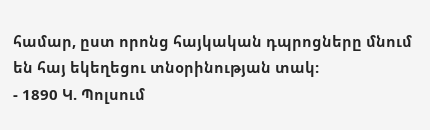համար, ըստ որոնց հայկական դպրոցները մնում են հայ եկեղեցու տնօրինության տակ:
- 1890 Կ. Պոլսում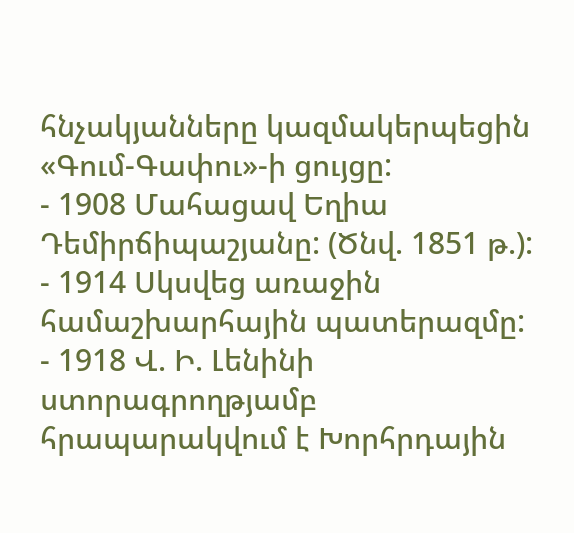հնչակյանները կազմակերպեցին «Գում-Գափու»-ի ցույցը:
- 1908 Մահացավ Եղիա Դեմիրճիպաշյանը: (Ծնվ. 1851 թ.):
- 1914 Սկսվեց առաջին համաշխարհային պատերազմը:
- 1918 Վ. Ի. Լենինի ստորագրողթյամբ հրապարակվում է Խորհրդային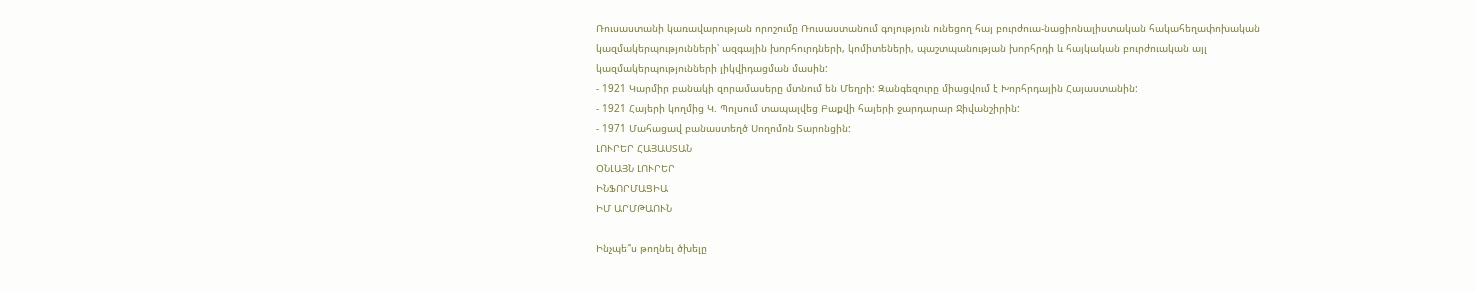Ռուսաստանի կառավարության որոշումը Ռուսաստանում գոյություն ունեցող հայ բուրժուա-նացիոնալիստական հակահեղափոխական կազմակերպությունների՝ ազգային խորհուրդների, կոմիտեների, պաշտպանության խորհրդի և հայկական բուրժուական այլ կազմակերպությունների լիկվիդացման մասին:
- 1921 Կարմիր բանակի զորամասերը մտնում են Մեղրի: Զանգեզուրը միացվում է Խորհրդային Հայաստանին:
- 1921 Հայերի կողմից Կ. Պոլսում տապալվեց Բաքվի հայերի ջարդարար Ջիվանշիրին:
- 1971 Մահացավ բանաստեղծ Սողոմոն Տարոնցին:
ԼՈՒՐԵՐ ՀԱՅԱՍՏԱՆ
ՕՆԼԱՅՆ ԼՈՒՐԵՐ
ԻՆՖՈՐՄԱՑԻԱ
ԻՄ ԱՐՄԹԱՈՒՆ

Ինչպե՞ս թողնել ծխելը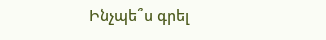Ինչպե՞ս գրել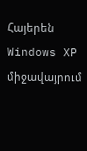Հայերեն Windows XP միջավայրում